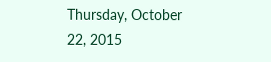Thursday, October 22, 2015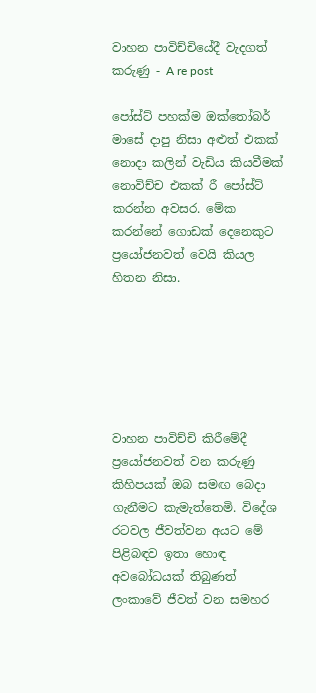වාහන පාවිච්චියේදී වැදගත් කරුණු - A re post

පෝස්ට් පහක්ම ඔක්තෝබර් මාසේ දාපු නිසා අළුත් එකක් නොදා කලින් වැඩිය කියවීමක් නොවිච්ච එකක් රී පෝස්ට් කරන්න අවසර. මේක කරන්නේ ගොඩක් දෙනෙකුට ප්‍රයෝජනවත් වෙයි කියල හිතන නිසා.






වාහන පාවිච්චි කිරීමේදී ප්‍රයෝජනවත් වන කරුණු කිහිපයක් ඔබ සමඟ බෙදා ගැනීමට කැමැත්තෙමි. විදේශ රටවල ජීවත්වන අයට මේ පිළිබඳව ඉතා හොඳ අවබෝධයක් තිබුණත් ලංකාවේ ජීවත් වන සමහර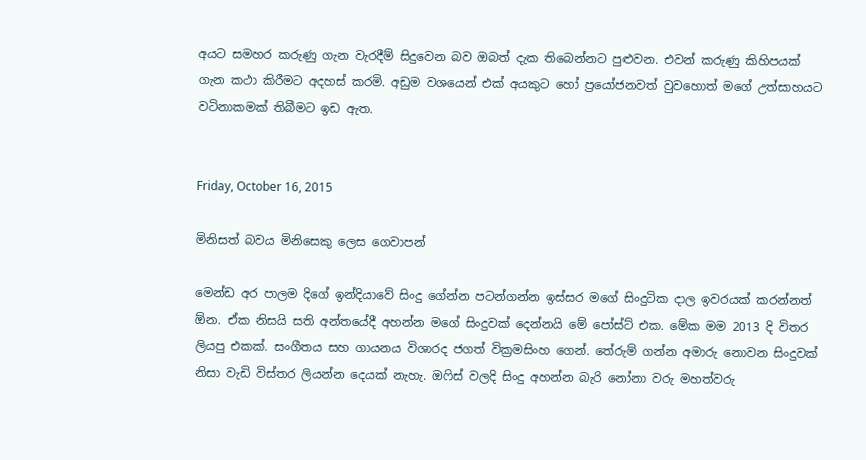අයට සමහර කරුණු ගැන වැරදීම් සිදුවෙන බව ඔබත් දැක තිබෙන්නට පුළුවන. එවන් කරුණු කිහිපයක් ගැන කථා කිරීමට අදහස් කරමි. අඩුම වශයෙන් එක් අයකුට හෝ ප්‍රයෝජනවත් වුවහොත් මගේ උත්සාහයට වටිනාකමක් තිබීමට ඉඩ ඇත.


Friday, October 16, 2015

මිනිසත් බවය මිනිසෙකු ලෙස ගෙවාපන්

මෙන්ඩ අර පාලම දිගේ ඉන්දියාවේ සිංදු ගේන්න පටන්ගන්න ඉස්සර මගේ සිංදුටික දාල ඉවරයක් කරන්නත් ඕන. ඒක නිසයි සති අන්තයේදී අහන්න මගේ සිංදුවක් දෙන්නයි මේ පෝස්ට් එක. මේක මම 2013 දි විතර ලියපු එකක්. සංගීතය සහ ගායනය විශාරද ජගත් වික්‍රමසිංහ ගෙන්. තේරුම් ගන්න අමාරු නොවන සිංදුවක් නිසා වැඩි විස්තර ලියන්න දෙයක් නැහැ. ඔෆිස් වලදි සිංදු අහන්න බැරි නෝනා වරු මහත්වරු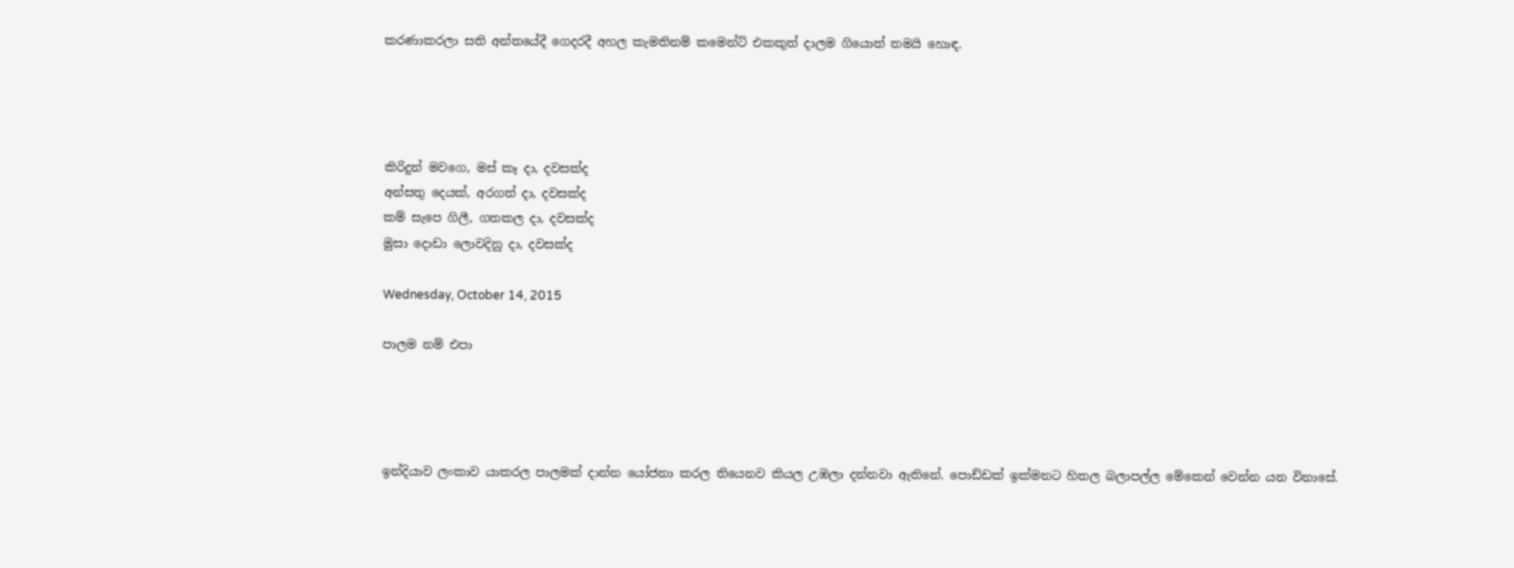කරණාකරලා සති අන්තයේදී ගෙදරදී අහල කැමතිනම් කමෙන්ට් එකකුත් දාලම ගියොත් තමයි හොඳ.




කිරිදුන් මවගෙ, මස් කෑ දා, දවසක්ද
අන්සතු දෙයක්, අරගත් දා, දවසක්ද
කම් සැපෙ ගිලී, ගතකල දා, දවසක්ද
මුසා දොඩා ලොවදිනු දා, දවසක්ද

Wednesday, October 14, 2015

පාලම නම් එපා




ඉන්දියාව ලංකාව යාකරල පාලමක් දාන්න යෝජනා කරල තියෙනව කියල උඹලා දන්නවා ඇතිනේ. පොඩ්ඩක් ඉක්මනට හිතල බලාපල්ල මේකෙන් වෙන්න යන විනාසේ.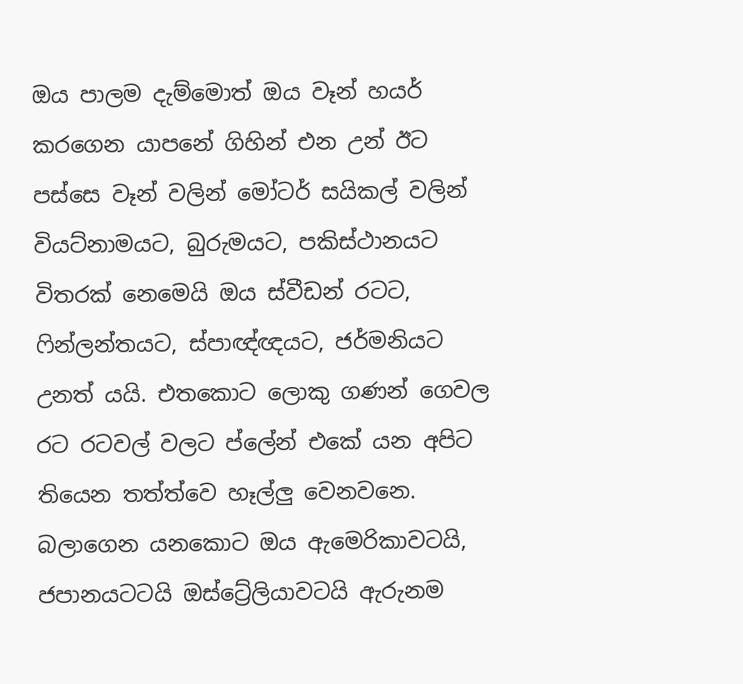ඔය පාලම දැම්මොත් ඔය වෑන් හයර් කරගෙන යාපනේ ගිහින් එන උන් ඊට පස්සෙ වෑන් වලින් මෝටර් සයිකල් වලින් වියට්නාමයට, බුරුමයට, පකිස්ථානයට විතරක් නෙමෙයි ඔය ස්වීඩන් රටට, ෆින්ලන්තයට, ස්පාඥ්ඥයට, ජර්මනියට උනත් යයි. එතකොට ලොකු ගණන් ගෙවල රට රටවල් වලට ප්ලේන් එකේ යන අපිට තියෙන තත්ත්වෙ හෑල්ලු වෙනවනෙ. බලාගෙන යනකොට ඔය ඇමෙරිකාවටයි, ජපානයටටයි ඔස්ට්‍රේලියාවටයි ඇරුනම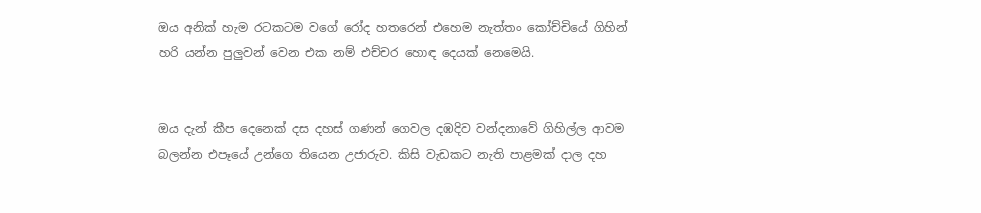ඔය අනික් හැම රටකටම වගේ රෝද හතරෙන් එහෙම නැත්තං කෝච්චියේ ගිහින් හරි යන්න පුලුවන් වෙන එක නම් එච්චර හොඳ දෙයක් නෙමෙයි.


ඔය දැන් කීප දෙනෙක් දස දහස් ගණන් ගෙවල දඹදිව වන්දනාවේ ගිහිල්ල ආවම බලන්න එපෑයේ උන්ගෙ තියෙන උජාරුව. කිසි වැඩකට නැති පාළමක් දාල දහ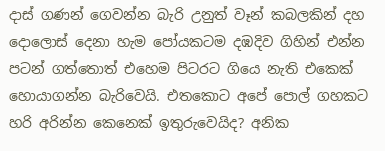දාස් ගණන් ගෙවන්න බැරි උනුත් වෑන් කබලකින් දහ දොලොස් දෙනා හැම පෝයකටම දඹදිව ගිහින් එන්න පටන් ගත්තොත් එහෙම පිටරට ගියෙ නැති එකෙක් හොයාගන්න බැරිවෙයි. එතකොට අපේ පොල් ගහකට හරි අරින්න කෙනෙක් ඉතුරුවෙයිද? අනික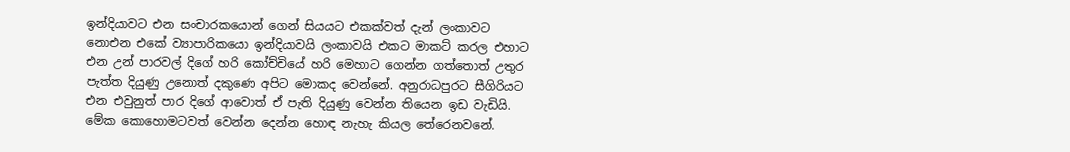ඉන්දියාවට එන සංචාරකයොන් ගෙන් සියයට එකක්වත් දැන් ලංකාවට නොඑන එකේ ව්‍යාපාරිකයො ඉන්දියාවයි ලංකාවයි එකට මාකට් කරල එහාට එන උන් පාරවල් දිගේ හරි කෝච්චියේ හරි මෙහාට ගෙන්න ගත්තොත් උතුර පැත්ත දියුණු උනොත් දකුණෙ අපිට මොකද වෙන්නේ. අනුරාධපුරට සීගිරියට එන එවුනුත් පාර දිගේ ආවොත් ඒ පැති දියුණු වෙන්න තියෙන ඉඩ වැඩියි. මේක කොහොමටවත් වෙන්න දෙන්න හොඳ නැහැ කියල තේරෙනවනේ.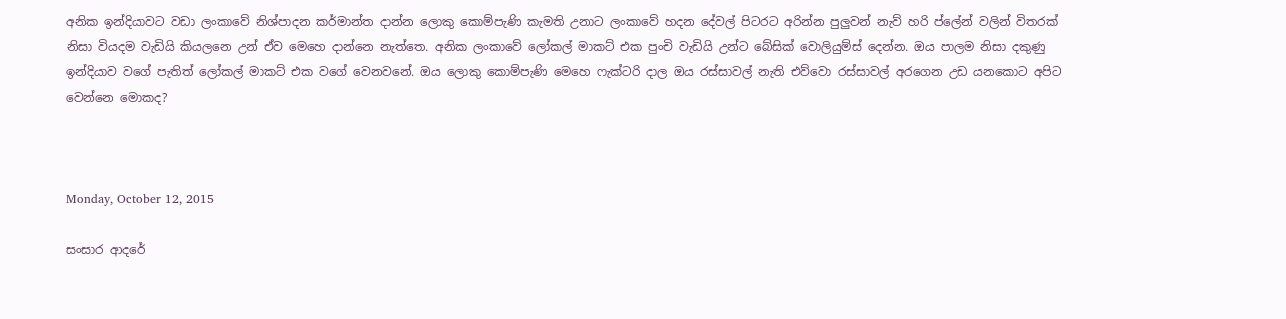අනික ඉන්දියාවට වඩා ලංකාවේ නිශ්පාදන කර්මාන්ත දාන්න ලොකු කොම්පැණි කැමති උනාට ලංකාවේ හදන දේවල් පිටරට අරින්න පුලුවන් නැව් හරි ප්ලේන් වලින් විතරක් නිසා වියදම වැඩියි කියලනෙ උන් ඒව මෙහෙ දාන්නෙ නැත්තෙ. අනික ලංකාවේ ලෝකල් මාකට් එක පුංචි වැඩියි උන්ට බේසික් වොලියුම්ස් දෙන්න. ඔය පාලම නිසා දකුණු ඉන්දියාව වගේ පැතිත් ලෝකල් මාකට් එක වගේ වෙනවනේ. ඔය ලොකු කොම්පැණි මෙහෙ ෆැක්ටරි දාල ඔය රස්සාවල් නැති එව්වො රස්සාවල් අරගෙන උඩ යනකොට අපිට වෙන්නෙ මොකද?



Monday, October 12, 2015

සංසාර ආදරේ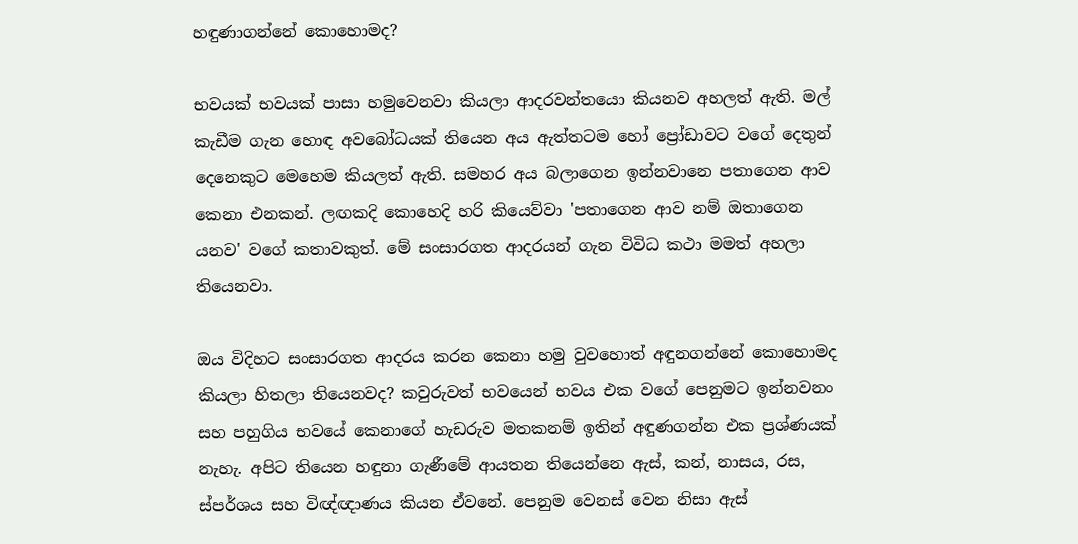හඳුණාගන්නේ කොහොමද?

භවයක් භවයක් පාසා හමුවෙනවා කියලා ආදරවන්තයො කියනව අහලත් ඇති. මල් කැඩීම ගැන හොඳ අවබෝධයක් තියෙන අය ඇත්තටම හෝ ප්‍රෝඩාවට වගේ දෙතුන් දෙනෙකුට මෙහෙම කියලත් ඇති. සමහර අය බලාගෙන ඉන්නවානෙ පතාගෙන ආව කෙනා එනකන්. ලඟකදි කොහෙදි හරි කියෙව්වා 'පතාගෙන ආව නම් ඔතාගෙන යනව' වගේ කතාවකුත්. මේ සංසාරගත ආදරයන් ගැන විවිධ කථා මමත් අහලා තියෙනවා.

ඔය විදිහට සංසාරගත ආදරය කරන කෙනා හමු වුවහොත් අඳුනගන්නේ කොහොමද කියලා හිතලා තියෙනවද? කවුරුවත් භවයෙන් භවය එක වගේ පෙනුමට ඉන්නවනං සහ පහුගිය භවයේ කෙනාගේ හැඩරුව මතකනම් ඉතින් අඳුණගන්න එක ප්‍රශ්ණයක් නැහැ. අපිට තියෙන හඳුනා ගැණීමේ ආයතන තියෙන්නෙ ඇස්, කන්, නාසය, රස, ස්පර්ශය සහ විඥ්ඥාණය කියන ඒවනේ. පෙනුම වෙනස් වෙන නිසා ඇස්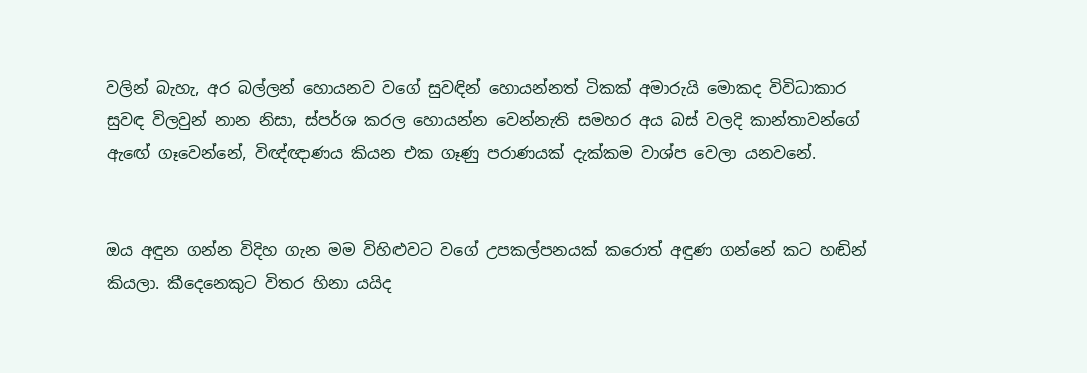වලින් බැහැ, අර බල්ලන් හොයනව වගේ සුවඳින් හොයන්නත් ටිකක් අමාරුයි මොකද විවිධාකාර සුවඳ විලවුන් නාන නිසා, ස්පර්ශ කරල හොයන්න වෙන්නැති සමහර අය බස් වලදි කාන්තාවන්ගේ ඇඟේ ගෑවෙන්නේ, විඥ්ඥාණය කියන එක ගෑණු පරාණයක් දැක්කම වාශ්ප වෙලා යනවනේ.


ඔය අඳුන ගන්න විදිහ ගැන මම විහිළුවට වගේ උපකල්පනයක් කරොත් අඳුණ ගන්නේ කට හඬින් කියලා. කීදෙනෙකුට විතර හිනා යයිද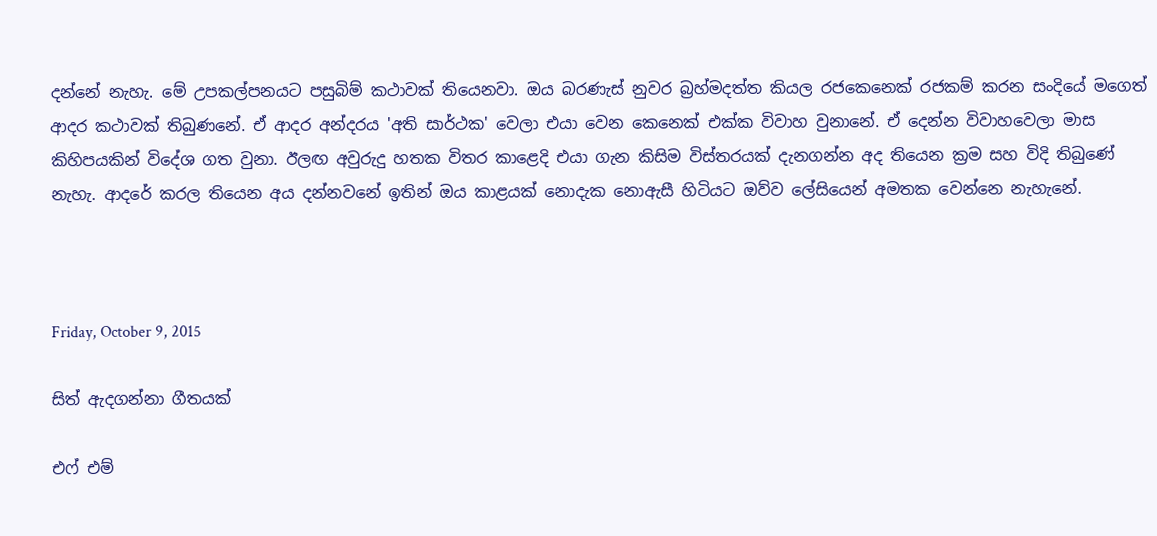දන්නේ නැහැ. මේ උපකල්පනයට පසුබිම් කථාවක් තියෙනවා. ඔය බරණැස් නුවර බ්‍රහ්මදත්ත කියල රජකෙනෙක් රජකම් කරන සංදියේ මගෙත් ආදර කථාවක් තිබුණනේ. ඒ ආදර අන්දරය 'අති සාර්ථක' වෙලා එයා වෙන කෙනෙක් එක්ක විවාහ වුනානේ. ඒ දෙන්න විවාහවෙලා මාස කිහිපයකින් විදේශ ගත වුනා. ඊලඟ අවුරුදු හතක විතර කාළෙදි එයා ගැන කිසිම විස්තරයක් දැනගන්න අද තියෙන ක්‍රම සහ විදි තිබුණේ නැහැ. ආදරේ කරල තියෙන අය දන්නවනේ ඉතින් ඔය කාළයක් නොදැක නොඇසී හිටියට ඔව්ව ලේසියෙන් අමතක වෙන්නෙ නැහැනේ.



Friday, October 9, 2015

සිත් ඇදගන්නා ගීතයක්

එෆ් එම්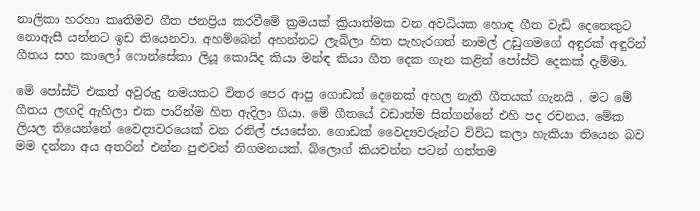නාලිකා හරහා කෘතිමව ගීත ජනප්‍රිය කරවීමේ ක්‍රමයක් ක්‍රියාත්මක වන අවධියක හොඳ ගීත වැඩි දෙනෙකුට නොඇසී යන්නට ඉඩ තියෙනවා. අහම්බෙන් අහන්නට ලැබිලා හිත පැහැරගත් නාමල් උඩුගමගේ අඳුරක් අඳුරින් ගීතය සහ කාලෝ ෆොන්සේකා ලියූ කොයිද කියා මන්ඳ කියා ගීත දෙක ගැන කළින් පෝස්ට් දෙකක් දැම්මා.

මේ පෝස්ට් එකත් අවුරුදු නමයකට විතර පෙර ආපු ගොඩක් දෙනෙක් අහල නැති ගීතයක් ගැනයි . මට මේ ගීතය ලඟදි ඇහිලා එක පාරින්ම හිත ඇදිලා ගියා. මේ ගීතයේ වඩාත්ම සිත්ගන්නේ එහි පද රචනය. මේක ලියල තියෙන්නේ වෛද්‍යවරයෙක් වන රනිල් ජයසේන. ගොඩක් වෛද්‍යවරුන්ට විවිධ කලා හැකියා තියෙන බව මම දන්නා අය අතරින් එන්න පුළුවන් නිගමනයක්. බ්ලොග් කියවන්න පටන් ගත්තම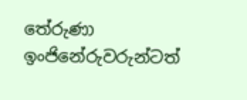තේරුණා ඉංජිනේරුවරුන්ටත්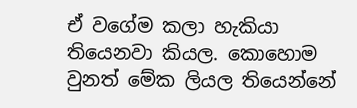ඒ වගේම කලා හැකියා තියෙනවා කියල. කොහොම වුනත් මේක ලියල තියෙන්නේ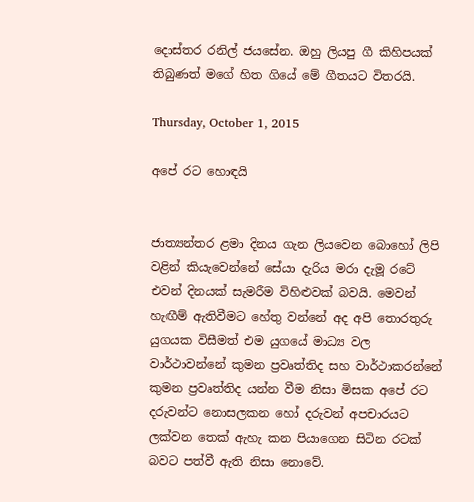දොස්තර රනිල් ජයසේන. ඔහු ලියපු ගී කිහිපයක් තිබුණත් මගේ හිත ගියේ මේ ගීතයට විතරයි.

Thursday, October 1, 2015

අපේ රට හොඳයි


ජාත්‍යන්තර ළමා දිනය ගැන ලියවෙන බොහෝ ලිපි වළින් කියැවෙන්නේ සේයා දැරිය මරා දැමූ රටේ එවන් දිනයක් සැමරීම විහිළුවක් බවයි. මෙවන් හැඟීම් ඇතිවීමට හේතු වන්නේ අද අපි තොරතුරු යුගයක විසීමත් එම යුගයේ මාධ්‍ය වල  වාර්ථාවන්නේ කුමන ප්‍රවෘත්තිද සහ වාර්ථාකරන්නේ කුමන ප්‍රවෘත්තිද යන්න වීම නිසා මිසක අපේ රට දරුවන්ට නොසලකන හෝ දරුවන් අපචාරයට ලක්වන තෙක් ඇහැ කන පියාගෙන සිටින රටක් බවට පත්වී ඇති නිසා නොවේ.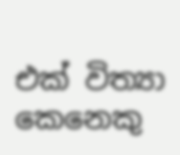එක් විත්‍යා කෙනෙකු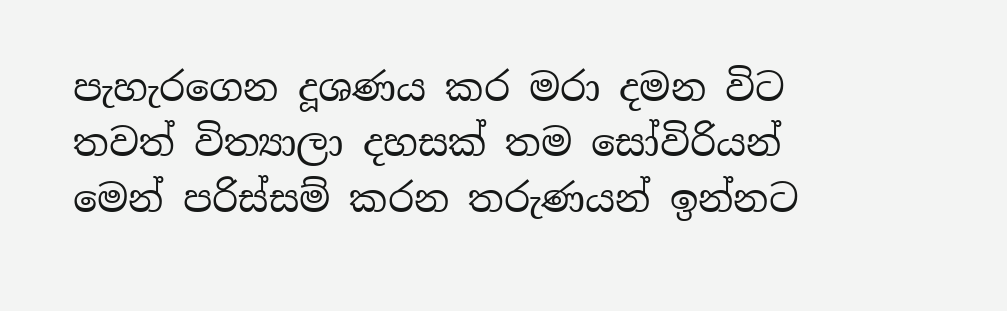පැහැරගෙන දූශණය කර මරා දමන විට තවත් විත්‍යාලා දහසක් තම සෝවිරියන් මෙන් පරිස්සම් කරන තරුණයන් ඉන්නට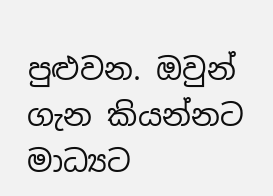පුළුවන. ඔවුන් ගැන කියන්නට මාධ්‍යට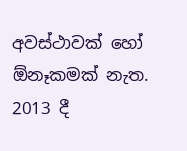අවස්ථාවක් හෝ  ඕනෑකමක් නැත. 2013 දී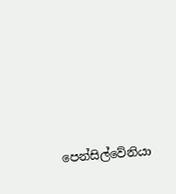පෙන්සිල්වේනියා